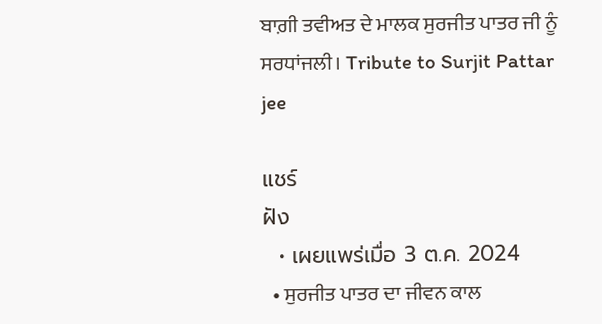ਬਾਗ਼ੀ ਤਵੀਅਤ ਦੇ ਮਾਲਕ ਸੁਰਜੀਤ ਪਾਤਰ ਜੀ ਨੂੰ ਸਰਧਾਂਜਲੀ। Tribute to Surjit Pattar jee

แชร์
ฝัง
  • เผยแพร่เมื่อ 3 ต.ค. 2024
  • ਸੁਰਜੀਤ ਪਾਤਰ ਦਾ ਜੀਵਨ ਕਾਲ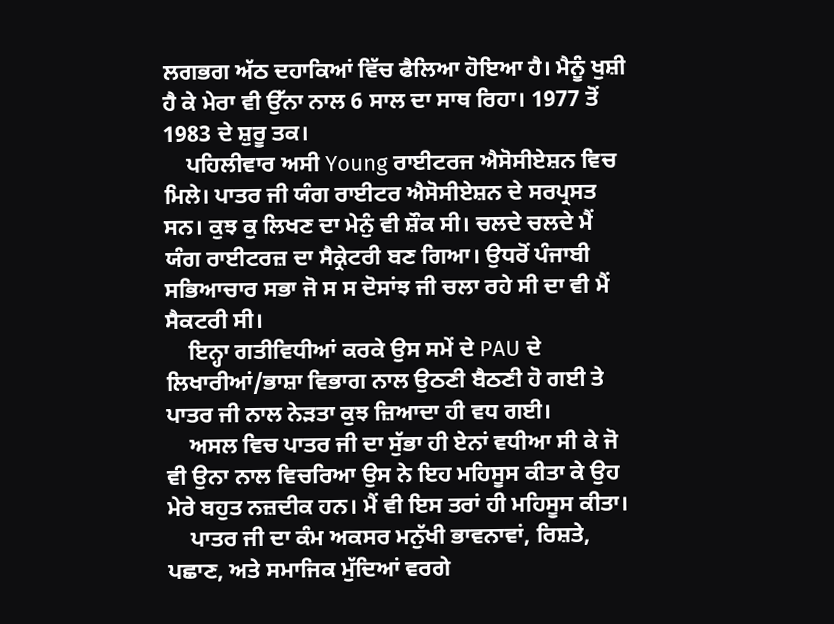ਲਗਭਗ ਅੱਠ ਦਹਾਕਿਆਂ ਵਿੱਚ ਫੈਲਿਆ ਹੋਇਆ ਹੈ। ਮੈਨੂੰ ਖੁਸ਼ੀ ਹੈ ਕੇ ਮੇਰਾ ਵੀ ਉੱਨਾ ਨਾਲ 6 ਸਾਲ ਦਾ ਸਾਥ ਰਿਹਾ। 1977 ਤੋਂ 1983 ਦੇ ਸ਼ੁਰੂ ਤਕ।
    ਪਹਿਲੀਵਾਰ ਅਸੀ Young ਰਾਈਟਰਜ ਐਸੋਸੀਏਸ਼ਨ ਵਿਚ ਮਿਲੇ। ਪਾਤਰ ਜੀ ਯੰਗ ਰਾਈਟਰ ਐਸੋਸੀਏਸ਼ਨ ਦੇ ਸਰਪ੍ਰਸਤ ਸਨ। ਕੁਝ ਕੁ ਲਿਖਣ ਦਾ ਮੇਨੁੰ ਵੀ ਸ਼ੌਕ ਸੀ। ਚਲਦੇ ਚਲਦੇ ਮੈਂ ਯੰਗ ਰਾਈਟਰਜ਼ ਦਾ ਸੈਕ੍ਰੇਟਰੀ ਬਣ ਗਿਆ। ਉਧਰੋਂ ਪੰਜਾਬੀ ਸਭਿਆਚਾਰ ਸਭਾ ਜੋ ਸ ਸ ਦੋਸਾਂਝ ਜੀ ਚਲਾ ਰਹੇ ਸੀ ਦਾ ਵੀ ਮੈਂ ਸੈਕਟਰੀ ਸੀ।
    ਇਨ੍ਹਾ ਗਤੀਵਿਧੀਆਂ ਕਰਕੇ ਉਸ ਸਮੇਂ ਦੇ PAU ਦੇ ਲਿਖਾਰੀਆਂ/ਭਾਸ਼ਾ ਵਿਭਾਗ ਨਾਲ ਉਠਣੀ ਬੈਠਣੀ ਹੋ ਗਈ ਤੇ ਪਾਤਰ ਜੀ ਨਾਲ ਨੇੜਤਾ ਕੁਝ ਜ਼ਿਆਦਾ ਹੀ ਵਧ ਗਈ।
    ਅਸਲ ਵਿਚ ਪਾਤਰ ਜੀ ਦਾ ਸੁੱਭਾ ਹੀ ਏਨਾਂ ਵਧੀਆ ਸੀ ਕੇ ਜੋ ਵੀ ਉਨਾ ਨਾਲ ਵਿਚਰਿਆ ਉਸ ਨੇ ਇਹ ਮਹਿਸੂਸ ਕੀਤਾ ਕੇ ਉਹ ਮੇਰੇ ਬਹੁਤ ਨਜ਼ਦੀਕ ਹਨ। ਮੈਂ ਵੀ ਇਸ ਤਰਾਂ ਹੀ ਮਹਿਸੂਸ ਕੀਤਾ।
    ਪਾਤਰ ਜੀ ਦਾ ਕੰਮ ਅਕਸਰ ਮਨੁੱਖੀ ਭਾਵਨਾਵਾਂ, ਰਿਸ਼ਤੇ, ਪਛਾਣ, ਅਤੇ ਸਮਾਜਿਕ ਮੁੱਦਿਆਂ ਵਰਗੇ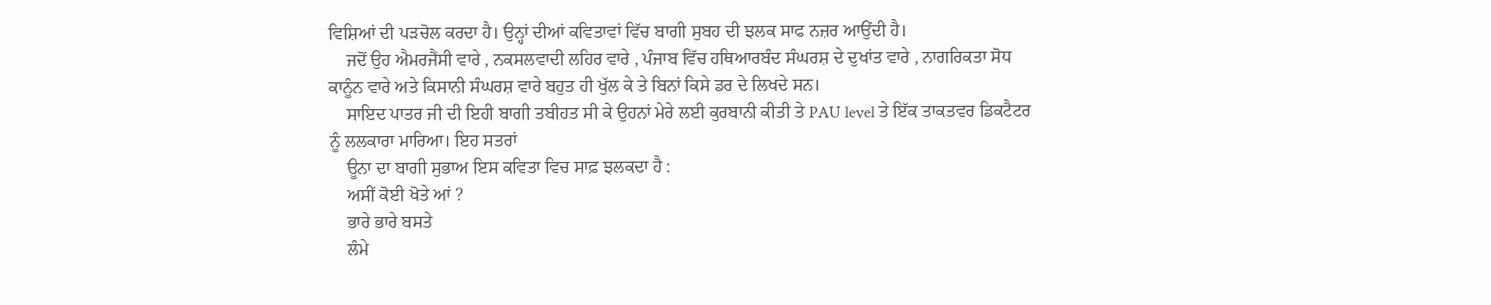ਵਿਸ਼ਿਆਂ ਦੀ ਪੜਚੋਲ ਕਰਦਾ ਹੈ। ਉਨ੍ਹਾਂ ਦੀਆਂ ਕਵਿਤਾਵਾਂ ਵਿੱਚ ਬਾਗੀ ਸੁਬਹ ਦੀ ਝਲਕ ਸਾਫ ਨਜ਼ਰ ਆਉਂਦੀ ਹੈ।
    ਜਦੋਂ ਉਹ ਐਮਰਜੈਂਸੀ ਵਾਰੇ , ਨਕਸਲਵਾਦੀ ਲਹਿਰ ਵਾਰੇ , ਪੰਜਾਬ ਵਿੱਚ ਹਥਿਆਰਬੰਦ ਸੰਘਰਸ਼ ਦੇ ਦੁਖਾਂਤ ਵਾਰੇ , ਨਾਗਰਿਕਤਾ ਸੋਧ ਕਾਨੂੰਨ ਵਾਰੇ ਅਤੇ ਕਿਸਾਨੀ ਸੰਘਰਸ਼ ਵਾਰੇ ਬਹੁਤ ਹੀ ਖੁੱਲ ਕੇ ਤੇ ਬਿਨਾਂ ਕਿਸੇ ਡਰ ਦੇ ਲਿਖਦੇ ਸਨ।
    ਸਾਇਦ ਪਾਤਰ ਜੀ ਦੀ ਇਹੀ ਬਾਗੀ ਤਬੀਹਤ ਸੀ ਕੇ ਉਹਨਾਂ ਮੇਰੇ ਲਈ ਕੁਰਬਾਨੀ ਕੀਤੀ ਤੇ PAU level ਤੇ ਇੱਕ ਤਾਕਤਵਰ ਡਿਕਟੈਟਰ ਨੂੰ ਲਲਕਾਰਾ ਮਾਰਿਆ। ਇਹ ਸਤਰਾਂ
    ਊਨਾ ਦਾ ਬਾਗੀ ਸੁਭਾਅ ਇਸ ਕਵਿਤਾ ਵਿਚ ਸਾਫ਼ ਝਲਕਦਾ ਹੈ :
    ਅਸੀਂ ਕੋਈ ਖੋਤੇ ਆਂ ?
    ਭਾਰੇ ਭਾਰੇ ਬਸਤੇ
    ਲੰਮੇ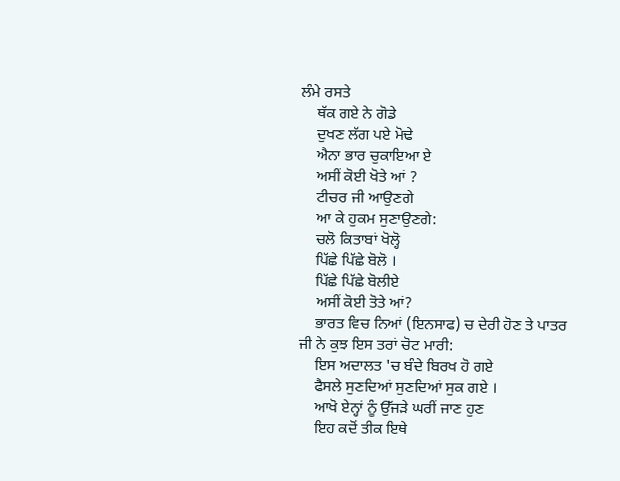ਲੰਮੇ ਰਸਤੇ
    ਥੱਕ ਗਏ ਨੇ ਗੋਡੇ
    ਦੁਖਣ ਲੱਗ ਪਏ ਮੋਢੇ
    ਐਨਾ ਭਾਰ ਚੁਕਾਇਆ ਏ
    ਅਸੀਂ ਕੋਈ ਖੋਤੇ ਆਂ ?
    ਟੀਚਰ ਜੀ ਆਉਣਗੇ
    ਆ ਕੇ ਹੁਕਮ ਸੁਣਾਉਣਗੇ:
    ਚਲੋ ਕਿਤਾਬਾਂ ਖੋਲ੍ਹੋ
    ਪਿੱਛੇ ਪਿੱਛੇ ਬੋਲੋ ।
    ਪਿੱਛੇ ਪਿੱਛੇ ਬੋਲੀਏ
    ਅਸੀਂ ਕੋਈ ਤੋਤੇ ਆਂ?
    ਭਾਰਤ ਵਿਚ ਨਿਆਂ (ਇਨਸਾਫ) ਚ ਦੇਰੀ ਹੋਣ ਤੇ ਪਾਤਰ ਜੀ ਨੇ ਕੁਝ ਇਸ ਤਰਾਂ ਚੋਟ ਮਾਰੀ:
    ਇਸ ਅਦਾਲਤ 'ਚ ਬੰਦੇ ਬਿਰਖ ਹੋ ਗਏ
    ਫੈਸਲੇ ਸੁਣਦਿਆਂ ਸੁਣਦਿਆਂ ਸੁਕ ਗਏ ।
    ਆਖੋ ਏਨ੍ਹਾਂ ਨੂੰ ਉੱਜੜੇ ਘਰੀਂ ਜਾਣ ਹੁਣ
    ਇਹ ਕਦੋਂ ਤੀਕ ਇਥੇ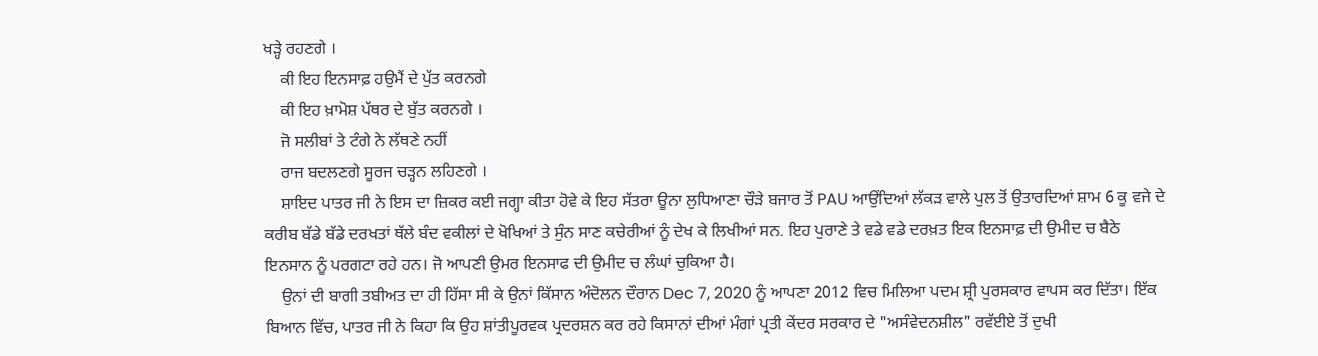ਖੜ੍ਹੇ ਰਹਣਗੇ ।
    ਕੀ ਇਹ ਇਨਸਾਫ਼ ਹਉਮੈਂ ਦੇ ਪੁੱਤ ਕਰਨਗੇ
    ਕੀ ਇਹ ਖ਼ਾਮੋਸ਼ ਪੱਥਰ ਦੇ ਬੁੱਤ ਕਰਨਗੇ ।
    ਜੋ ਸਲੀਬਾਂ ਤੇ ਟੰਗੇ ਨੇ ਲੱਥਣੇ ਨਹੀਂ
    ਰਾਜ ਬਦਲਣਗੇ ਸੂਰਜ ਚੜ੍ਹਨ ਲਹਿਣਗੇ ।
    ਸ਼ਾਇਦ ਪਾਤਰ ਜੀ ਨੇ ਇਸ ਦਾ ਜ਼ਿਕਰ ਕਈ ਜਗ੍ਹਾ ਕੀਤਾ ਹੋਵੇ ਕੇ ਇਹ ਸੱਤਰਾ ਊਨਾ ਲੁਧਿਆਣਾ ਚੌੜੇ ਬਜਾਰ ਤੋਂ PAU ਆਉਂਦਿਆਂ ਲੱਕੜ ਵਾਲੇ ਪੁਲ ਤੋਂ ਉਤਾਰਦਿਆਂ ਸ਼ਾਮ 6 ਕੂ ਵਜੇ ਦੇ ਕਰੀਬ ਬੱਡੇ ਬੱਡੇ ਦਰਖਤਾਂ ਥੱਲੇ ਬੰਦ ਵਕੀਲਾਂ ਦੇ ਖੋਖਿਆਂ ਤੇ ਸੁੰਨ ਸਾਣ ਕਚੇਰੀਆਂ ਨੂੰ ਦੇਖ ਕੇ ਲਿਖੀਆਂ ਸਨ. ਇਹ ਪੁਰਾਣੇ ਤੇ ਵਡੇ ਵਡੇ ਦਰਖ਼ਤ ਇਕ ਇਨਸਾਫ਼ ਦੀ ਉਮੀਦ ਚ ਬੈਠੇ ਇਨਸਾਨ ਨੂੰ ਪਰਗਟਾ ਰਹੇ ਹਨ। ਜੋ ਆਪਣੀ ਉਮਰ ਇਨਸਾਫ ਦੀ ਉਮੀਦ ਚ ਲੰਘਾਂ ਚੁਕਿਆ ਹੈ।
    ਉਨਾਂ ਦੀ ਬਾਗੀ ਤਬੀਅਤ ਦਾ ਹੀ ਹਿੱਸਾ ਸੀ ਕੇ ਉਨਾਂ ਕਿੱਸਾਨ ਅੰਦੋਲਨ ਦੌਰਾਨ Dec 7, 2020 ਨੂੰ ਆਪਣਾ 2012 ਵਿਚ ਮਿਲਿਆ ਪਦਮ ਸ਼੍ਰੀ ਪੁਰਸਕਾਰ ਵਾਪਸ ਕਰ ਦਿੱਤਾ। ਇੱਕ ਬਿਆਨ ਵਿੱਚ, ਪਾਤਰ ਜੀ ਨੇ ਕਿਹਾ ਕਿ ਉਹ ਸ਼ਾਂਤੀਪੂਰਵਕ ਪ੍ਰਦਰਸ਼ਨ ਕਰ ਰਹੇ ਕਿਸਾਨਾਂ ਦੀਆਂ ਮੰਗਾਂ ਪ੍ਰਤੀ ਕੇਂਦਰ ਸਰਕਾਰ ਦੇ "ਅਸੰਵੇਦਨਸ਼ੀਲ" ਰਵੱਈਏ ਤੋਂ ਦੁਖੀ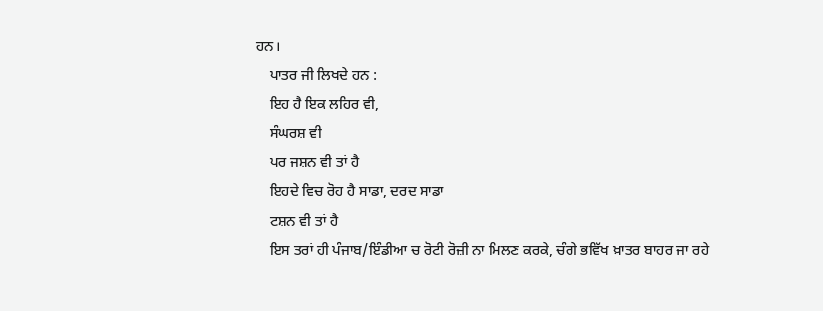ਹਨ।
    ਪਾਤਰ ਜੀ ਲਿਖਦੇ ਹਨ :
    ਇਹ ਹੈ ਇਕ ਲਹਿਰ ਵੀ,
    ਸੰਘਰਸ਼ ਵੀ
    ਪਰ ਜਸ਼ਨ ਵੀ ਤਾਂ ਹੈ
    ਇਹਦੇ ਵਿਚ ਰੋਹ ਹੈ ਸਾਡਾ, ਦਰਦ ਸਾਡਾ
    ਟਸ਼ਨ ਵੀ ਤਾਂ ਹੈ
    ਇਸ ਤਰਾਂ ਹੀ ਪੰਜਾਬ/ਇੰਡੀਆ ਚ ਰੋਟੀ ਰੋਜ਼ੀ ਨਾ ਮਿਲਣ ਕਰਕੇ, ਚੰਗੇ ਭਵਿੱਖ ਖ਼ਾਤਰ ਬਾਹਰ ਜਾ ਰਹੇ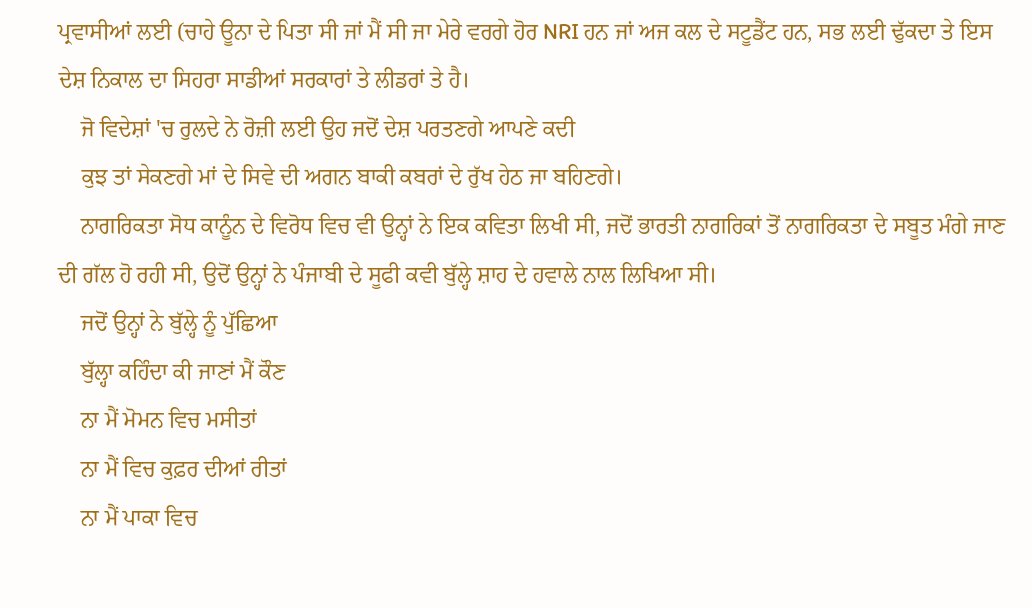ਪ੍ਰਵਾਸੀਆਂ ਲਈ (ਚਾਹੇ ਊਨਾ ਦੇ ਪਿਤਾ ਸੀ ਜਾਂ ਮੈਂ ਸੀ ਜਾ ਮੇਰੇ ਵਰਗੇ ਹੋਰ NRI ਹਨ ਜਾਂ ਅਜ ਕਲ ਦੇ ਸਟੂਡੈਂਟ ਹਨ, ਸਭ ਲਈ ਢੁੱਕਦਾ ਤੇ ਇਸ ਦੇਸ਼ ਨਿਕਾਲ ਦਾ ਸਿਹਰਾ ਸਾਡੀਆਂ ਸਰਕਾਰਾਂ ਤੇ ਲੀਡਰਾਂ ਤੇ ਹੈ।
    ਜੋ ਵਿਦੇਸ਼ਾਂ 'ਚ ਰੁਲਦੇ ਨੇ ਰੋਜ਼ੀ ਲਈ ਉਹ ਜਦੋਂ ਦੇਸ਼ ਪਰਤਣਗੇ ਆਪਣੇ ਕਦੀ
    ਕੁਝ ਤਾਂ ਸੇਕਣਗੇ ਮਾਂ ਦੇ ਸਿਵੇ ਦੀ ਅਗਨ ਬਾਕੀ ਕਬਰਾਂ ਦੇ ਰੁੱਖ ਹੇਠ ਜਾ ਬਹਿਣਗੇ।
    ਨਾਗਰਿਕਤਾ ਸੋਧ ਕਾਨੂੰਨ ਦੇ ਵਿਰੋਧ ਵਿਚ ਵੀ ਉਨ੍ਹਾਂ ਨੇ ਇਕ ਕਵਿਤਾ ਲਿਖੀ ਸੀ, ਜਦੋਂ ਭਾਰਤੀ ਨਾਗਰਿਕਾਂ ਤੋਂ ਨਾਗਰਿਕਤਾ ਦੇ ਸਬੂਤ ਮੰਗੇ ਜਾਣ ਦੀ ਗੱਲ ਹੋ ਰਹੀ ਸੀ, ਉਦੋਂ ਉਨ੍ਹਾਂ ਨੇ ਪੰਜਾਬੀ ਦੇ ਸੂਫੀ ਕਵੀ ਬੁੱਲ੍ਹੇ ਸ਼ਾਹ ਦੇ ਹਵਾਲੇ ਨਾਲ ਲਿਖਿਆ ਸੀ।
    ਜਦੋਂ ਉਨ੍ਹਾਂ ਨੇ ਬੁੱਲ੍ਹੇ ਨੂੰ ਪੁੱਛਿਆ
    ਬੁੱਲ੍ਹਾ ਕਹਿੰਦਾ ਕੀ ਜਾਣਾਂ ਮੈਂ ਕੌਣ
    ਨਾ ਮੈਂ ਮੋਮਨ ਵਿਚ ਮਸੀਤਾਂ
    ਨਾ ਮੈਂ ਵਿਚ ਕੁਫ਼ਰ ਦੀਆਂ ਰੀਤਾਂ
    ਨਾ ਮੈਂ ਪਾਕਾ ਵਿਚ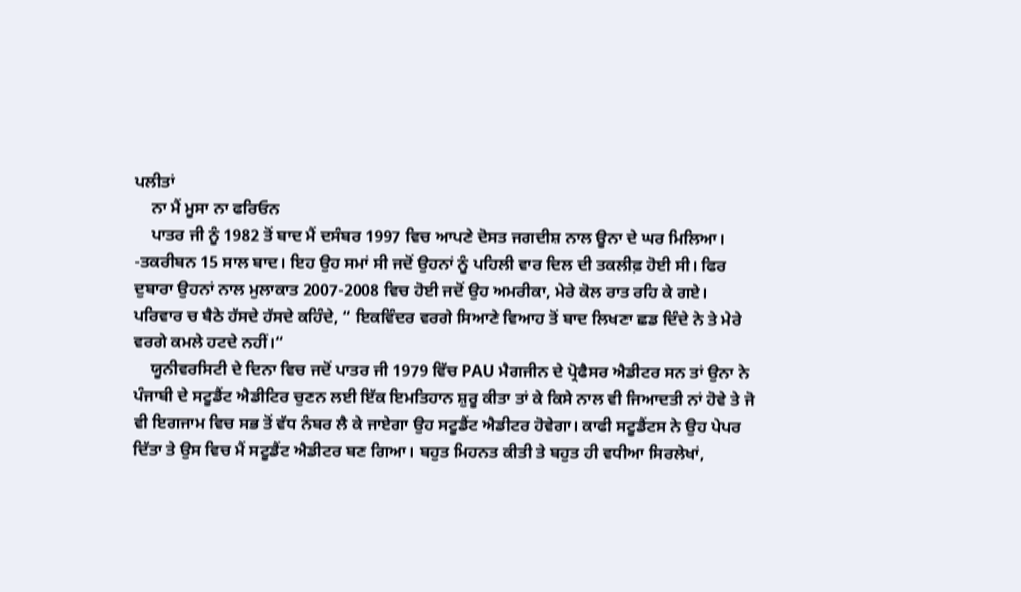ਪਲੀਤਾਂ
    ਨਾ ਮੈਂ ਮੂਸਾ ਨਾ ਫਰਿਓਨ
    ਪਾਤਰ ਜੀ ਨੂੰ 1982 ਤੋਂ ਬਾਦ ਮੈਂ ਦਸੰਬਰ 1997 ਵਿਚ ਆਪਣੇ ਦੋਸਤ ਜਗਦੀਸ਼ ਨਾਲ ਊਨਾ ਦੇ ਘਰ ਮਿਲਿਆ। -ਤਕਰੀਬਨ 15 ਸਾਲ ਬਾਦ। ਇਹ ਉਹ ਸਮਾਂ ਸੀ ਜਦੋਂ ਉਹਨਾਂ ਨੂੰ ਪਹਿਲੀ ਵਾਰ ਦਿਲ ਦੀ ਤਕਲੀਫ਼ ਹੋਈ ਸੀ। ਫਿਰ ਦੁਬਾਰਾ ਉਹਨਾਂ ਨਾਲ ਮੁਲਾਕਾਤ 2007-2008 ਵਿਚ ਹੋਈ ਜਦੋਂ ਉਹ ਅਮਰੀਕਾ, ਮੇਰੇ ਕੋਲ ਰਾਤ ਰਹਿ ਕੇ ਗਏ। ਪਰਿਵਾਰ ਚ ਬੈਠੇ ਹੱਸਦੇ ਹੱਸਦੇ ਕਹਿੰਦੇ, “ ਇਕਵਿੰਦਰ ਵਰਗੇ ਸਿਆਣੇ ਵਿਆਹ ਤੋਂ ਬਾਦ ਲਿਖਣਾ ਛਡ ਦਿੰਦੇ ਨੇ ਤੇ ਮੇਰੇ ਵਰਗੇ ਕਮਲੇ ਹਟਦੇ ਨਹੀਂ।“
    ਯੂਨੀਵਰਸਿਟੀ ਦੇ ਦਿਨਾ ਵਿਚ ਜਦੋਂ ਪਾਤਰ ਜੀ 1979 ਵਿੱਚ PAU ਮੈਗਜੀਨ ਦੇ ਪ੍ਰੋਫੈਸਰ ਐਡੀਟਰ ਸਨ ਤਾਂ ਉਨਾ ਨੇ ਪੰਜਾਬੀ ਦੇ ਸਟੂਡੈਂਟ ਐਡੀਟਿਰ ਚੁਣਨ ਲਈ ਇੱਕ ਇਮਤਿਹਾਨ ਸ਼ੁਰੂ ਕੀਤਾ ਤਾਂ ਕੇ ਕਿਸੇ ਨਾਲ ਵੀ ਜਿਆਦਤੀ ਨਾਂ ਹੋਵੇ ਤੇ ਜੋ ਵੀ ਇਗਜਾਮ ਵਿਚ ਸਭ ਤੋਂ ਵੱਧ ਨੰਬਰ ਲੈ ਕੇ ਜਾਏਗਾ ਉਹ ਸਟੂਡੈਂਟ ਐਡੀਟਰ ਹੋਵੇਗਾ। ਕਾਫੀ ਸਟੂਡੈਂਟਸ ਨੇ ਉਹ ਪੇਪਰ ਦਿੱਤਾ ਤੇ ਉਸ ਵਿਚ ਮੈਂ ਸਟੂਡੈਂਟ ਐਡੀਟਰ ਬਣ ਗਿਆ। ਬਹੁਤ ਮਿਹਨਤ ਕੀਤੀ ਤੇ ਬਹੁਤ ਹੀ ਵਧੀਆ ਸਿਰਲੇਖਾਂ,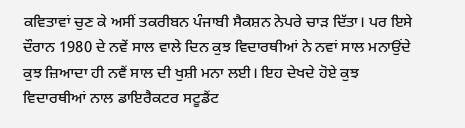ਕਵਿਤਾਵਾਂ ਚੁਣ ਕੇ ਅਸੀਂ ਤਕਰੀਬਨ ਪੰਜਾਬੀ ਸੈਕਸ਼ਨ ਨੇਪਰੇ ਚਾੜ ਦਿੱਤਾ। ਪਰ ਇਸੇ ਦੌਰਾਨ 1980 ਦੇ ਨਵੇਂ ਸਾਲ ਵਾਲੇ ਦਿਨ ਕੁਝ ਵਿਦਾਰਥੀਆਂ ਨੇ ਨਵਾਂ ਸਾਲ ਮਨਾਉਂਦੇ ਕੁਝ ਜ਼ਿਆਦਾ ਹੀ ਨਵੈਂ ਸਾਲ ਦੀ ਖੁਸ਼ੀ ਮਨਾ ਲਈ। ਇਹ ਦੇਖਦੇ ਹੋਏ ਕੁਝ ਵਿਦਾਰਥੀਆਂ ਨਾਲ ਡਾਇਰੈਕਟਰ ਸਟੂਡੈਂਟ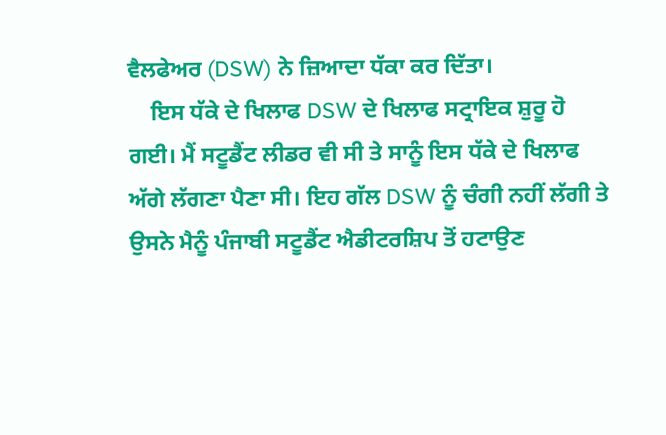ਵੈਲਫੇਅਰ (DSW) ਨੇ ਜ਼ਿਆਦਾ ਧੱਕਾ ਕਰ ਦਿੱਤਾ।
    ਇਸ ਧੱਕੇ ਦੇ ਖਿਲਾਫ DSW ਦੇ ਖਿਲਾਫ ਸਟ੍ਰਾਇਕ ਸ਼ੁਰੂ ਹੋ ਗਈ। ਮੈਂ ਸਟੂਡੈਂਟ ਲੀਡਰ ਵੀ ਸੀ ਤੇ ਸਾਨੂੰ ਇਸ ਧੱਕੇ ਦੇ ਖਿਲਾਫ ਅੱਗੇ ਲੱਗਣਾ ਪੈਣਾ ਸੀ। ਇਹ ਗੱਲ DSW ਨੂੰ ਚੰਗੀ ਨਹੀਂ ਲੱਗੀ ਤੇ ਉਸਨੇ ਮੈਨੂੰ ਪੰਜਾਬੀ ਸਟੂਡੈਂਟ ਐਡੀਟਰਸ਼ਿਪ ਤੋਂ ਹਟਾਉਣ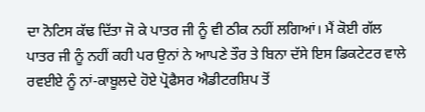ਦਾ ਨੋਟਿਸ ਕੱਢ ਦਿੱਤਾ ਜੋ ਕੇ ਪਾਤਰ ਜੀ ਨੂੰ ਵੀ ਠੀਕ ਨਹੀਂ ਲਗਿਆਂ। ਮੈਂ ਕੋਈ ਗੱਲ ਪਾਤਰ ਜੀ ਨੂੰ ਨਹੀਂ ਕਹੀ ਪਰ ਉਨਾਂ ਨੇ ਆਪਣੇ ਤੌਰ ਤੇ ਬਿਨਾ ਦੱਸੇ ਇਸ ਡਿਕਟੇਟਰ ਵਾਲੇ ਰਵਈਏ ਨੂੰ ਨਾਂ-ਕਾਬੂਲਦੇ ਹੋਏ ਪ੍ਰੋਫੈਸਰ ਐਡੀਟਰਸ਼ਿਪ ਤੋਂ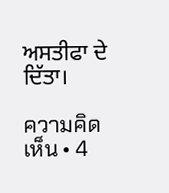ਅਸਤੀਫਾ ਦੇ ਦਿੱਤਾ।

ความคิดเห็น • 4